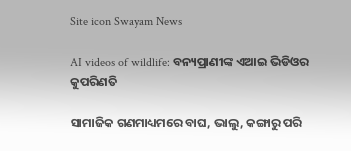Site icon Swayam News

AI videos of wildlife: ବନ୍ୟପ୍ରାଣୀଙ୍କ ଏଆଇ ଭିଡିଓର କୁପରିଣତି

ସାମାଜିକ ଗଣମାଧ୍ୟମରେ ବାଘ, ଭାଲୁ, କଙ୍ଗାରୁ ପରି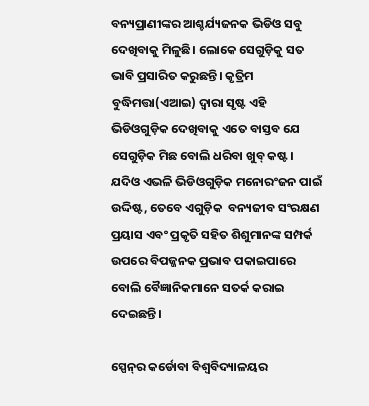ବନ୍ୟପ୍ରାଣୀଙ୍କର ଆଶ୍ଚର୍ଯ୍ୟଜନକ ଭିଡିଓ ସବୁ ଦେଖିବାକୁ ମିଳୁଛି। ଲୋକେ ସେଗୁଡ଼ିକୁ ସତ ଭାବି ପ୍ରସାରିତ କରୁଛନ୍ତି। କୃତ୍ରିମ ବୁଦ୍ଧିମତ୍ତା(ଏଆଇ) ଦ୍ୱାରା ସୃଷ୍ଟ ଏହି ଭିଡିଓଗୁଡ଼ିକ ଦେଖିବାକୁ ଏତେ ବାସ୍ତବ ଯେ ସେଗୁଡ଼ିକ ମିଛ ବୋଲି ଧରିବା ଖୁବ୍ କଷ୍ଟ। ଯଦିଓ ଏଭଳି ଭିଡିଓଗୁଡ଼ିକ ମନୋରଂଜନ ପାଇଁ ଉଦ୍ଦିଷ୍ଟ, ତେବେ ଏଗୁଡ଼ିକ  ବନ୍ୟଜୀବ ସଂରକ୍ଷଣ ପ୍ରୟାସ ଏବଂ ପ୍ରକୃତି ସହିତ ଶିଶୁମାନଙ୍କ ସମ୍ପର୍କ ଉପରେ ବିପଜ୍ଜନକ ପ୍ରଭାବ ପକାଇପାରେ ବୋଲି ବୈଜ୍ଞାନିକମାନେ ସତର୍କ କରାଇ ଦେଇଛନ୍ତି।

ସ୍ପେନ୍‌ର କର୍ଡୋବା ବିଶ୍ୱବିଦ୍ୟାଳୟର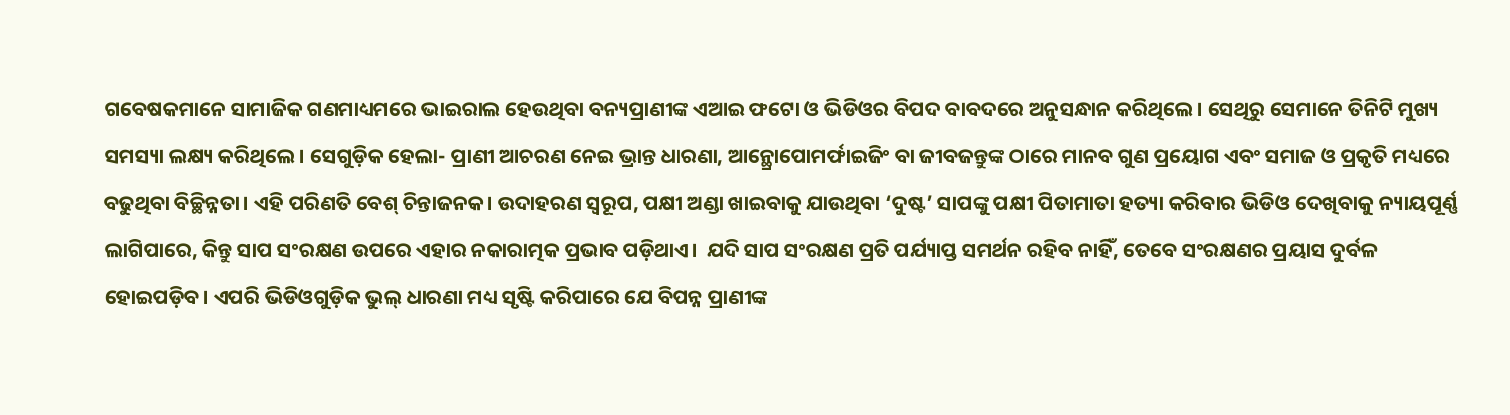ଗବେଷକମାନେ ସାମାଜିକ ଗଣମାଧ୍ୟମରେ ଭାଇରାଲ ହେଉଥିବା ବନ୍ୟପ୍ରାଣୀଙ୍କ ଏଆଇ ଫଟୋ ଓ ଭିଡିଓର ବିପଦ ବାବଦରେ ଅନୁସନ୍ଧାନ କରିଥିଲେ। ସେଥିରୁ ସେମାନେ ତିନିଟି ମୁଖ୍ୟ ସମସ୍ୟା ଲକ୍ଷ୍ୟ କରିଥିଲେ। ସେଗୁଡ଼ିକ ହେଲା- ପ୍ରାଣୀ ଆଚରଣ ନେଇ ଭ୍ରାନ୍ତ ଧାରଣା, ଆନ୍ଥ୍ରୋପୋମର୍ଫାଇଜିଂ ବା ଜୀବଜନ୍ତୁଙ୍କ ଠାରେ ମାନବ ଗୁଣ ପ୍ରୟୋଗ ଏବଂ ସମାଜ ଓ ପ୍ରକୃତି ମଧ୍ୟରେ ବଢୁଥିବା ବିଚ୍ଛିନ୍ନତା। ଏହି ପରିଣତି ବେଶ୍‌ ଚିନ୍ତାଜନକ। ଉଦାହରଣ ସ୍ବରୂପ, ପକ୍ଷୀ ଅଣ୍ଡା ଖାଇବାକୁ ଯାଉଥିବା ‘ଦୁଷ୍ଟ’ ସାପଙ୍କୁ ପକ୍ଷୀ ପିତାମାତା ହତ୍ୟା କରିବାର ଭିଡିଓ ଦେଖିବାକୁ ନ୍ୟାୟପୂର୍ଣ୍ଣ ଲାଗିପାରେ, କିନ୍ତୁ ସାପ ସଂରକ୍ଷଣ ଉପରେ ଏହାର ନକାରାତ୍ମକ ପ୍ରଭାବ ପଡ଼ିଥାଏ।  ଯଦି ସାପ ସଂରକ୍ଷଣ ପ୍ରତି ପର୍ଯ୍ୟାପ୍ତ ସମର୍ଥନ ରହିବ ନାହିଁ, ତେବେ ସଂରକ୍ଷଣର ପ୍ରୟାସ ଦୁର୍ବଳ ହୋଇପଡ଼ିବ। ଏପରି ଭିଡିଓଗୁଡ଼ିକ ଭୁଲ୍‌ ଧାରଣା ମଧ୍ୟ ସୃଷ୍ଟି କରିପାରେ ଯେ ବିପନ୍ନ ପ୍ରାଣୀଙ୍କ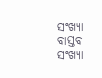ସଂଖ୍ୟା ବାସ୍ତବ ସଂଖ୍ୟା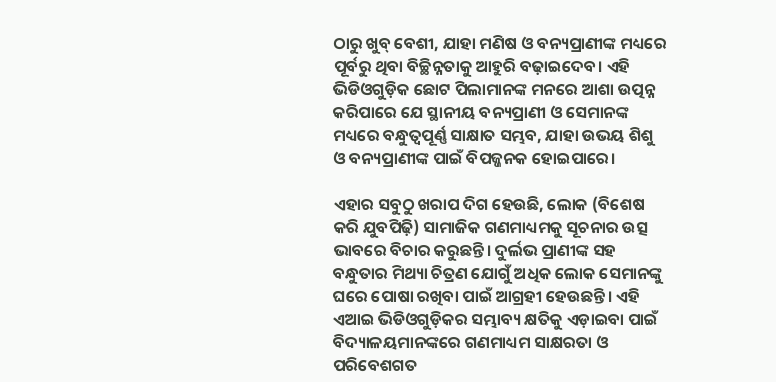ଠାରୁ ଖୁବ୍ ବେଶୀ, ଯାହା ମଣିଷ ଓ ବନ୍ୟପ୍ରାଣୀଙ୍କ ମଧ୍ୟରେ ପୂର୍ବରୁ ଥିବା ବିଚ୍ଛିନ୍ନତାକୁ ଆହୁରି ବଢ଼ାଇଦେବ। ଏହି ଭିଡିଓଗୁଡ଼ିକ ଛୋଟ ପିଲାମାନଙ୍କ ମନରେ ଆଶା ଉତ୍ପନ୍ନ କରିପାରେ ଯେ ସ୍ଥାନୀୟ ବନ୍ୟପ୍ରାଣୀ ଓ ସେମାନଙ୍କ ମଧ୍ୟରେ ବନ୍ଧୁତ୍ବପୂର୍ଣ୍ଣ ସାକ୍ଷାତ ସମ୍ଭବ, ଯାହା ଉଭୟ ଶିଶୁ ଓ ବନ୍ୟପ୍ରାଣୀଙ୍କ ପାଇଁ ବିପଜ୍ଜନକ ହୋଇପାରେ।

ଏହାର ସବୁଠୁ ଖରାପ ଦିଗ ହେଉଛି, ଲୋକ (ବିଶେଷ କରି ଯୁବପିଢ଼ି) ସାମାଜିକ ଗଣମାଧ୍ୟମକୁ ସୂଚନାର ଉତ୍ସ ଭାବରେ ବିଚାର କରୁଛନ୍ତି। ଦୁର୍ଲଭ ପ୍ରାଣୀଙ୍କ ସହ ବନ୍ଧୁତାର ମିଥ୍ୟା ଚିତ୍ରଣ ଯୋଗୁଁ ଅଧିକ ଲୋକ ସେମାନଙ୍କୁ ଘରେ ପୋଷା ରଖିବା ପାଇଁ ଆଗ୍ରହୀ ହେଉଛନ୍ତି। ଏହି ଏଆଇ ଭିଡିଓଗୁଡ଼ିକର ସମ୍ଭାବ୍ୟ କ୍ଷତିକୁ ଏଡ଼ାଇବା ପାଇଁ ବିଦ୍ୟାଳୟମାନଙ୍କରେ ଗଣମାଧ୍ୟମ ସାକ୍ଷରତା ଓ ପରିବେଶଗତ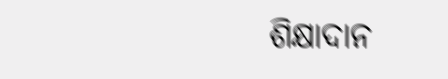ଶିକ୍ଷାଦାନ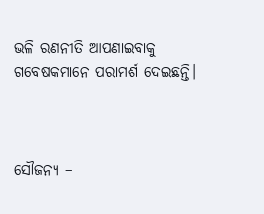ଭଳି ରଣନୀତି ଆପଣାଇବାକୁ ଗବେଷକମାନେ ପରାମର୍ଶ ଦେଇଛନ୍ତି।



ସୌଜନ୍ୟ –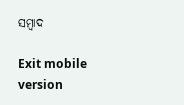ସମ୍ବାଦ

Exit mobile version